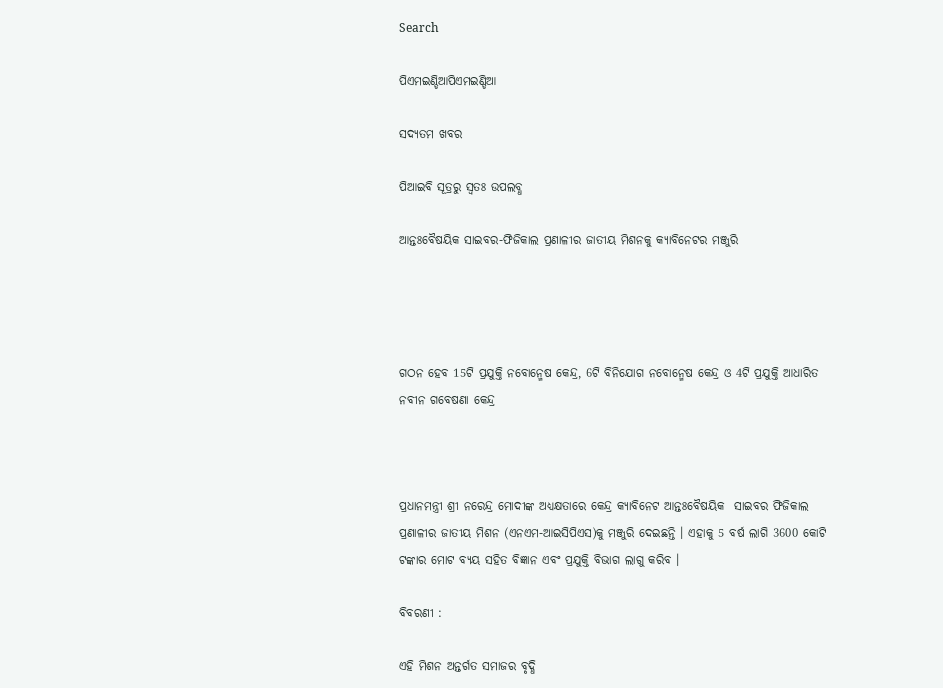Search

ପିଏମଇଣ୍ଡିଆପିଏମଇଣ୍ଡିଆ

ସଦ୍ୟତମ ଖବର

ପିଆଇବି ସୂତ୍ରରୁ ସ୍ବତଃ ଉପଲବ୍ଧ

ଆନ୍ତଃବୈଷୟିକ ସାଇବର-ଫିଜିକାଲ ପ୍ରଣାଳୀର ଜାତୀୟ ମିଶନକୁ କ୍ୟାବିନେଟର ମଞ୍ଜୁରି




ଗଠନ ହେବ 15ଟି ପ୍ରଯୁକ୍ତି ନବୋନ୍ମେଷ କେନ୍ଦ୍ର, 6ଟି ବିନିଯୋଗ ନବୋନ୍ମେଷ କେନ୍ଦ୍ର ଓ 4ଟି ପ୍ରଯୁକ୍ତି ଆଧାରିତ ନବୀନ ଗବେଷଣା କେନ୍ଦ୍ର



ପ୍ରଧାନମନ୍ତ୍ରୀ ଶ୍ରୀ ନରେନ୍ଦ୍ର ମୋଦୀଙ୍କ ଅଧ୍ୟକ୍ଷତାରେ କେନ୍ଦ୍ର କ୍ୟାବିନେଟ ଆନ୍ତଃବୈଷୟିକ  ସାଇବର ଫିଜିକାଲ ପ୍ରଣାଳୀର ଜାତୀୟ ମିଶନ (ଏନଏମ-ଆଇସିପିଏସ)କୁ ମଞ୍ଜୁରି ଦେଇଛନ୍ତି । ଏହାକୁ 5 ବର୍ଷ ଲାଗି 3600 କୋଟି ଟଙ୍କାର ମୋଟ ବ୍ୟୟ ସହିତ ବିଜ୍ଞାନ ଏବଂ ପ୍ରଯୁକ୍ତି ବିଭାଗ ଲାଗୁ କରିବ ।

ବିବରଣୀ :

ଏହି ମିଶନ ଅନ୍ତର୍ଗତ ସମାଜର ବୃଦ୍ଧି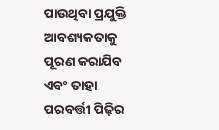ପାଉଥିବା ପ୍ରଯୁକ୍ତି ଆବଶ୍ୟକତାକୁ ପୂରଣ କରାଯିବ ଏବଂ ତାହା ପରବର୍ତ୍ତୀ ପିଢ଼ିର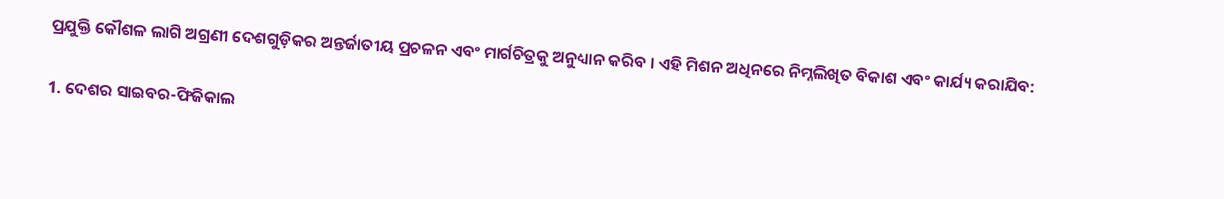ପ୍ରଯୁକ୍ତି କୌଶଳ ଲାଗି ଅଗ୍ରଣୀ ଦେଶଗୁଡ଼ିକର ଅନ୍ତର୍ଜାତୀୟ ପ୍ରଚଳନ ଏବଂ ମାର୍ଗଚିତ୍ରକୁ ଅନୁଧ୍ୟାନ କରିବ । ଏହି ମିଶନ ଅଧିନରେ ନିମ୍ନଲିଖିତ ବିକାଶ ଏବଂ କାର୍ଯ୍ୟ କରାଯିବ:

1. ଦେଶର ସାଇବର-ଫିଜିକାଲ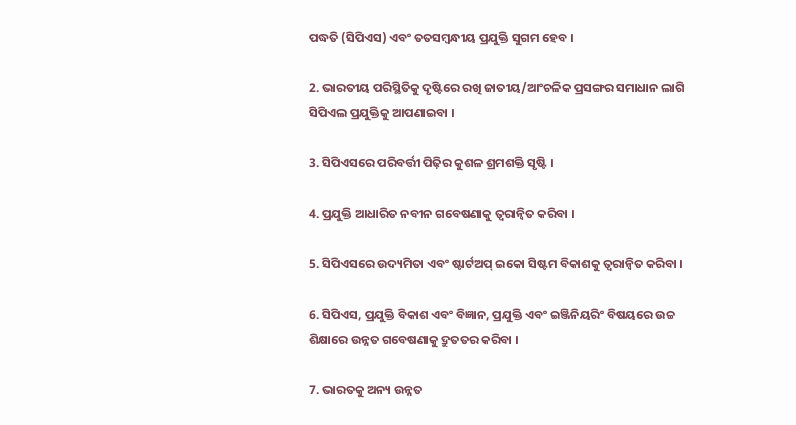ପଦ୍ଧତି (ସିପିଏସ) ଏବଂ ତତସମ୍ବନ୍ଧୀୟ ପ୍ରଯୁକ୍ତି ସୁଗମ ହେବ ।

2. ଭାରତୀୟ ପରିସ୍ଥିତିକୁ ଦୃଷ୍ଟିରେ ରଖି ଜାତୀୟ/ଆଂଚଳିକ ପ୍ରସଙ୍ଗର ସମାଧାନ ଲାଗି ସିପିଏଲ ପ୍ରଯୁକ୍ତିକୁ ଆପଣାଇବା ।

3. ସିପିଏସରେ ପରିବର୍ତ୍ତୀ ପିଢ଼ିର କୁଶଳ ଶ୍ରମଶକ୍ତି ସୃଷ୍ଟି ।

4. ପ୍ରଯୁକ୍ତି ଆଧାରିତ ନବୀନ ଗବେଷଣାକୁ ତ୍ୱରାନ୍ୱିତ କରିବା ।

5. ସିପିଏସରେ ଉଦ୍ୟମିତା ଏବଂ ଷ୍ଟାର୍ଟଅପ୍ ଇକୋ ସିଷ୍ଟମ ବିକାଶକୁ ତ୍ୱରାନ୍ୱିତ କରିବା ।

6. ସିପିଏସ, ପ୍ରଯୁକ୍ତି ବିକାଶ ଏବଂ ବିଜ୍ଞାନ, ପ୍ରଯୁକ୍ତି ଏବଂ ଇଞ୍ଜିନିୟରିଂ ବିଷୟରେ ଉଚ୍ଚ ଶିକ୍ଷାରେ ଉନ୍ନତ ଗବେଷଣାକୁ ଦ୍ରୁତତର କରିବା ।

7. ଭାରତକୁ ଅନ୍ୟ ଉନ୍ନତ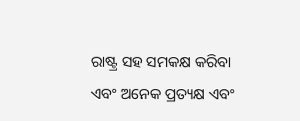ରାଷ୍ଟ୍ର ସହ ସମକକ୍ଷ କରିବା ଏବଂ ଅନେକ ପ୍ରତ୍ୟକ୍ଷ ଏବଂ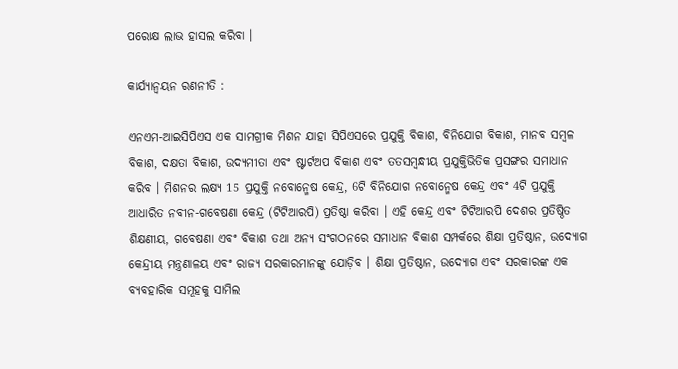ପରୋକ୍ଷ ଲାଭ ହାସଲ କରିବା ।

କାର୍ଯ୍ୟାନ୍ୱୟନ ରଣନୀତି :

ଏନଏମ-ଆଇସିପିଏସ ଏକ ସାମଗ୍ରୀକ ମିଶନ ଯାହା ସିପିଏସରେ ପ୍ରଯୁକ୍ତି ବିକାଶ, ବିନିଯୋଗ ବିକାଶ, ମାନବ ସମ୍ବଳ ବିକାଶ, ଦକ୍ଷତା ବିକାଶ, ଉଦ୍ୟମୀତା ଏବଂ ଷ୍ଟାର୍ଟଅପ ବିକାଶ ଏବଂ ତତସମ୍ବନ୍ଧୀୟ ପ୍ରଯୁକ୍ତିଭିତିକ ପ୍ରସଙ୍ଗର ସମାଧାନ କରିବ । ମିଶନର ଲକ୍ଷ୍ୟ 15 ପ୍ରଯୁକ୍ତି ନବୋନ୍ମେଷ କେନ୍ଦ୍ର, 6ଟି ବିନିଯୋଗ ନବୋନ୍ମେଷ କେନ୍ଦ୍ର ଏବଂ 4ଟି ପ୍ରଯୁକ୍ତି ଆଧାରିତ ନବୀନ-ଗବେଷଣା କେନ୍ଦ୍ର (ଟିଟିଆରପି) ପ୍ରତିଷ୍ଠା କରିବା । ଏହି କେନ୍ଦ୍ର ଏବଂ ଟିଟିଆରପି ଦେଶର ପ୍ରତିଷ୍ଠିତ ଶିକ୍ଷଣୀୟ, ଗବେଷଣା ଏବଂ ବିକାଶ ତଥା ଅନ୍ୟ ସଂଗଠନରେ ସମାଧାନ ବିକାଶ ସମ୍ପର୍କରେ ଶିକ୍ଷା ପ୍ରତିଷ୍ଠାନ, ଉଦ୍ୟୋଗ କେନ୍ଦ୍ରୀୟ ମନ୍ତ୍ରଣାଳୟ ଏବଂ ରାଜ୍ୟ ସରକାରମାନଙ୍କୁ ଯୋଡ଼ିବ । ଶିକ୍ଷା ପ୍ରତିଷ୍ଠାନ, ଉଦ୍ୟୋଗ ଏବଂ ସରକାରଙ୍କ ଏକ ବ୍ୟବହାରିକ ସମୂହକୁ ସାମିଲ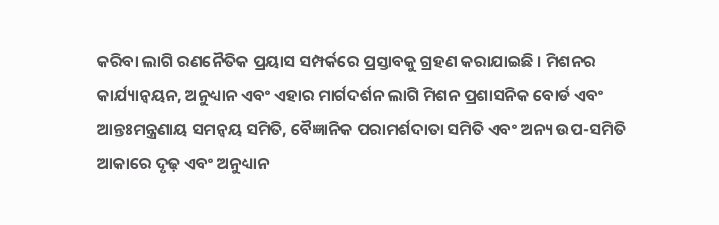କରିବା ଲାଗି ରଣନୈତିକ ପ୍ରୟାସ ସମ୍ପର୍କରେ ପ୍ରସ୍ତାବକୁ ଗ୍ରହଣ କରାଯାଇଛି । ମିଶନର କାର୍ଯ୍ୟାନ୍ୱୟନ, ଅନୁଧ୍ୟାନ ଏବଂ ଏହାର ମାର୍ଗଦର୍ଶନ ଲାଗି ମିଶନ ପ୍ରଶାସନିକ ବୋର୍ଡ ଏବଂ ଆନ୍ତଃମନ୍ତ୍ରଣାୟ ସମନ୍ୱୟ ସମିତି, ବୈଜ୍ଞାନିକ ପରାମର୍ଶଦାତା ସମିତି ଏବଂ ଅନ୍ୟ ଉପ-ସମିତି ଆକାରେ ଦୃଢ଼ ଏବଂ ଅନୁଧ୍ୟାନ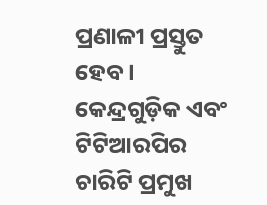ପ୍ରଣାଳୀ ପ୍ରସ୍ତୁତ ହେବ । କେନ୍ଦ୍ରଗୁଡ଼ିକ ଏବଂ ଟିଟିଆରପିର ଚାରିଟି ପ୍ରମୁଖ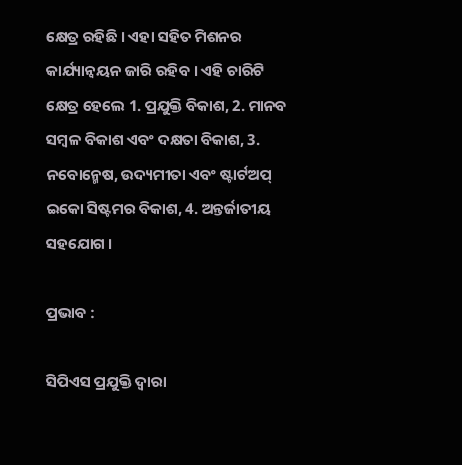କ୍ଷେତ୍ର ରହିଛି । ଏହା ସହିତ ମିଶନର କାର୍ଯ୍ୟାନ୍ୱୟନ ଜାରି ରହିବ । ଏହି ଚାରିଟି କ୍ଷେତ୍ର ହେଲେ 1. ପ୍ରଯୁକ୍ତି ବିକାଶ, 2. ମାନବ ସମ୍ବଳ ବିକାଶ ଏବଂ ଦକ୍ଷତା ବିକାଶ, 3. ନବୋନ୍ମେଷ, ଉଦ୍ୟମୀତା ଏବଂ ଷ୍ଟାର୍ଟଅପ୍ ଇକୋ ସିଷ୍ଟମର ବିକାଶ, 4. ଅନ୍ତର୍ଜାତୀୟ ସହଯୋଗ ।

ପ୍ରଭାବ :

ସିପିଏସ ପ୍ରଯୁକ୍ତି ଦ୍ୱାରା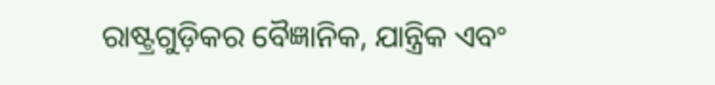ରାଷ୍ଟ୍ରଗୁଡ଼ିକର ବୈଜ୍ଞାନିକ, ଯାନ୍ତ୍ରିକ ଏବଂ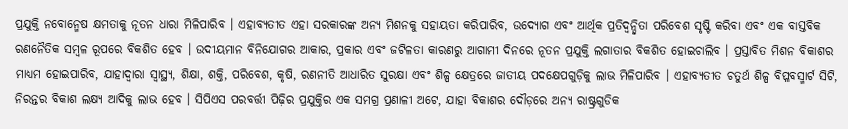ପ୍ରଯୁକ୍ତି ନବୋନ୍ମେଷ କ୍ଷମତାକୁ ନୂତନ ଧାରା ମିଳିପାରିବ । ଏହାବ୍ୟତୀତ ଏହା ସରକାରଙ୍କ ଅନ୍ୟ ମିଶନକୁ ସହାୟତା କରିପାରିବ, ଉଦ୍ୟୋଗ ଏବଂ ଆର୍ଥିକ ପ୍ରତିଦ୍ୱନ୍ଦ୍ୱିତା ପରିବେଶ ସୃଷ୍ଟି କରିବା ଏବଂ ଏକ ବାସ୍ତବିକ ରଣନୈତିକ ସମ୍ବଳ ରୂପରେ ବିକଶିତ ହେବ । ଉଦୀୟମାନ ବିନିଯୋଗର ଆକାର, ପ୍ରକାର ଏବଂ ଜଟିଳତା କାରଣରୁ ଆଗାମୀ ଦିନରେ ନୂତନ ପ୍ରଯୁକ୍ତି ଲଗାତାର ବିକଶିତ ହୋଇଚାଲିବ । ପ୍ରସ୍ତାବିତ ମିଶନ ବିକାଶର ମାଧ୍ୟମ ହୋଇପାରିବ, ଯାହାଦ୍ୱାରା ସ୍ୱାସ୍ଥ୍ୟ, ଶିକ୍ଷା, ଶକ୍ତି, ପରିବେଶ, କୃଷି, ରଣନୀତି ଆଧାରିତ ସୁରକ୍ଷା ଏବଂ ଶିଳ୍ପ କ୍ଷେତ୍ରରେ ଜାତୀୟ ପଦକ୍ଷେପଗୁଡ଼ିକୁ ଲାଭ ମିଳିପାରିବ । ଏହାବ୍ୟତୀତ ଚତୁର୍ଥ ଶିଳ୍ପ ବିପ୍ଳବସ୍ମାର୍ଟ ସିଟି, ନିରନ୍ତର ବିକାଶ ଲକ୍ଷ୍ୟ ଆଦିକୁ ଲାଭ ହେବ । ସିପିଏସ ପରବର୍ତ୍ତୀ ପିଢ଼ିର ପ୍ରଯୁକ୍ତିର ଏକ ସମଗ୍ର ପ୍ରଣାଳୀ ଅଟେ, ଯାହା ବିକାଶର ଦୌଡ଼ରେ ଅନ୍ୟ ରାଷ୍ଟ୍ରଗୁଡିକ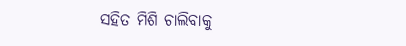ସହିତ ମିଶି ଚାଲିବାକୁ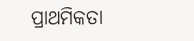ପ୍ରାଥମିକତା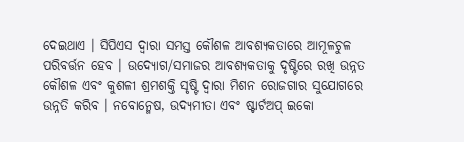ଦେଇଥାଏ । ସିପିଏସ ଦ୍ୱାରା ସମସ୍ତ କୌଶଳ ଆବଶ୍ୟକତାରେ ଆମୂଳଚୁଳ ପରିବର୍ତ୍ତନ ହେବ । ଉଦ୍ୟୋଗ/ସମାଜର ଆବଶ୍ୟକତାକୁ ଦୃଷ୍ଟିରେ ରଖି ଉନ୍ନତ କୌଶଳ ଏବଂ କୁଶଳୀ ଶ୍ରମଶକ୍ତି ସୃଷ୍ଟି ଦ୍ୱାରା ମିଶନ ରୋଜଗାର ସୁଯୋଗରେ ଉନ୍ନତି କରିବ । ନବୋନ୍ମେଷ, ଉଦ୍ୟମୀତା ଏବଂ ଷ୍ଟାର୍ଟଅପ୍ ଇକୋ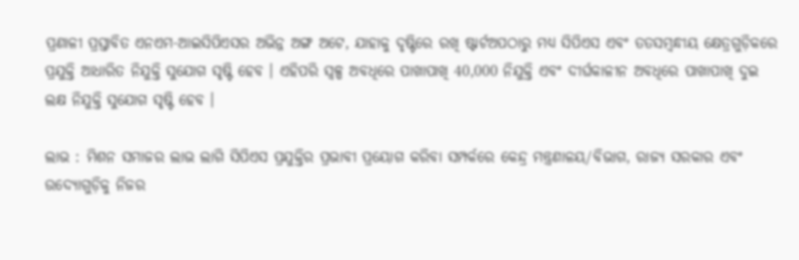ପ୍ରଣାଳୀ ପ୍ରସ୍ତାବିତ ଏନଏମ-ଆଇସିପିଏସର ଅଭିନ୍ନ ଅଙ୍ଗ ଅଟେ, ଯାହାକୁ ଦୃଷ୍ଟିରେ ରଖି ଷ୍ଟାର୍ଟଅପଠାରୁ ମଧ୍ୟ ସିପିଏସ ଏବଂ ତତସମ୍ବନ୍ଧୀୟ କ୍ଷେତ୍ରଗୁଡ଼ିକରେ ପ୍ରଯୁକ୍ତି ଆଧାରିତ ନିଯୁକ୍ତି ସୁଯୋଗ ସୃଷ୍ଟି ହେବ । ଏହିପରି ସ୍ୱଳ୍ପ ଅବଧିରେ ପାଖାପାଖି 40,000 ନିଯୁକ୍ତି ଏବଂ ଦୀର୍ଘକାଳୀନ ଅବଧିରେ ପାଖାପାଖି ଦୁଇ ଲକ୍ଷ ନିଯୁକ୍ତି ସୁଯୋଗ ସୃଷ୍ଟି ହେବ ।

ଲାଭ : ମିଶନ ସମାଜର ଲାଭ ଲାଗି ସିପିଏସ ପ୍ରଯୁକ୍ତିର ପ୍ରଭାବୀ ପ୍ରୟୋଗ କରିବା ସମ୍ପର୍କରେ କେନ୍ଦ୍ର ମନ୍ତ୍ରଣାଳୟ/ବିଭାଗ, ରାଜ୍ୟ ସରକାର ଏବଂ ଉଦ୍ୟୋଗୁଡ଼ିକୁ ନିଜର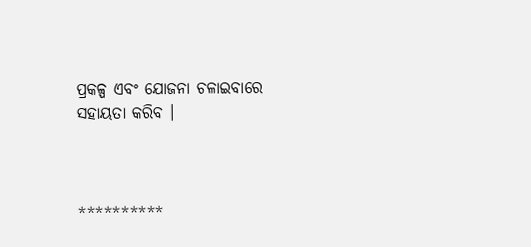ପ୍ରକଳ୍ପ ଏବଂ ଯୋଜନା ଚଳାଇବାରେ ସହାୟତା କରିବ ।



**********